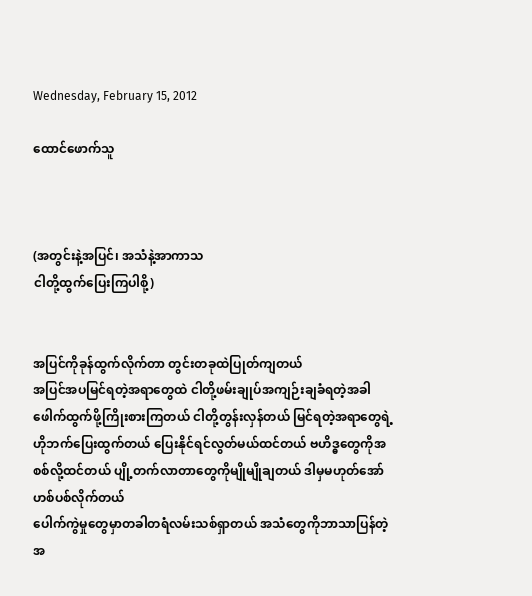Wednesday, February 15, 2012

ထောင်ဖောက်သူ



(အတွင်းနဲ့အပြင်၊ အသံနဲ့အာကာသ
ငါတို့ထွက်ပြေးကြပါစို့)


အပြင်ကိုခုန်ထွက်လိုက်တာ တွင်းတခုထဲပြုတ်ကျတယ်
အပြင်အပမြင်ရတဲ့အရာတွေထဲ ငါတို့ဖမ်းချုပ်အကျဉ်းချခံရတဲ့အခါ ဖေါက်ထွက်ဖို့ကြိုးစားကြတယ် ငါတို့တွန်းလှန်တယ် မြင်ရတဲ့အရာတွေရဲ့ဟိုဘက်ပြေးထွက်တယ် ပြေးနိုင်ရင်လွတ်မယ်ထင်တယ် ဗဟိဒ္ဓတွေကိုအစစ်လို့ထင်တယ် ပျို့တက်လာတာတွေကိုမျိုမျိုချတယ် ဒါမှမဟုတ်အော်ဟစ်ပစ်လိုက်တယ်
ပေါက်ကွဲမှုတွေမှာတခါတရံလမ်းသစ်ရှာတယ် အသံတွေကိုဘာသာပြန်တဲ့အ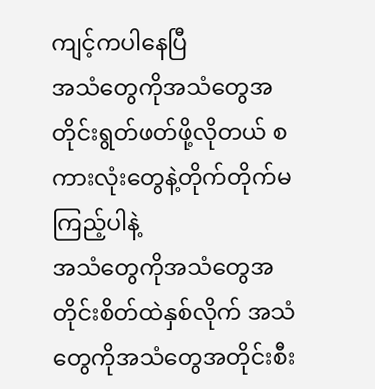ကျင့်ကပါနေပြီ
အသံတွေကိုအသံတွေအတိုင်းရွတ်ဖတ်ဖို့လိုတယ် စကားလုံးတွေနဲ့တိုက်တိုက်မကြည့်ပါနဲ့
အသံတွေကိုအသံတွေအတိုင်းစိတ်ထဲနှစ်လိုက် အသံတွေကိုအသံတွေအတိုင်းစီး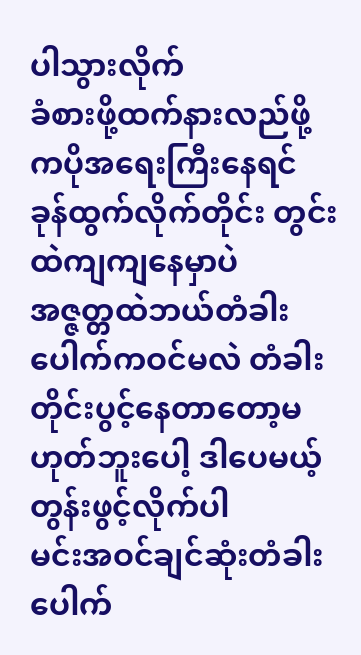ပါသွားလိုက်
ခံစားဖို့ထက်နားလည်ဖို့ကပိုအရေးကြီးနေရင် ခုန်ထွက်လိုက်တိုင်း တွင်းထဲကျကျနေမှာပဲ
အဇ္ဇတ္တထဲဘယ်တံခါးပေါက်ကဝင်မလဲ တံခါးတိုင်းပွင့်နေတာတော့မဟုတ်ဘူးပေါ့ ဒါပေမယ့်တွန်းဖွင့်လိုက်ပါ
မင်းအဝင်ချင်ဆုံးတံခါးပေါက်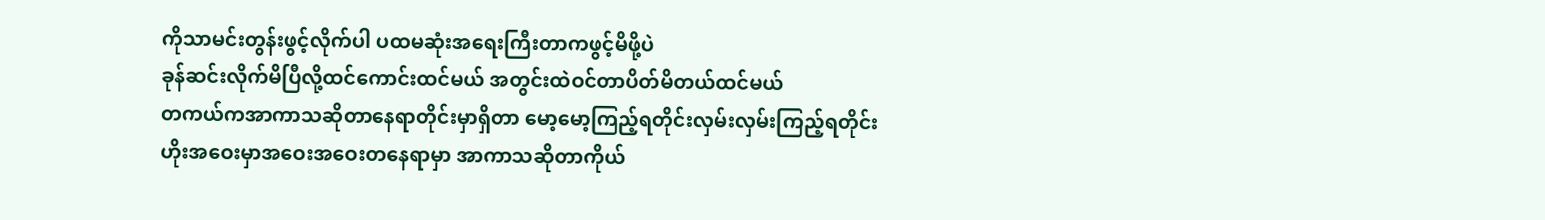ကိုသာမင်းတွန်းဖွင့်လိုက်ပါ ပထမဆုံးအရေးကြီးတာကဖွင့်မိဖို့ပဲ
ခုန်ဆင်းလိုက်မိပြီလို့ထင်ကောင်းထင်မယ် အတွင်းထဲဝင်တာပိတ်မိတယ်ထင်မယ်
တကယ်ကအာကာသဆိုတာနေရာတိုင်းမှာရှိတာ မော့မော့ကြည့်ရတိုင်းလှမ်းလှမ်းကြည့်ရတိုင်း
ဟိုးအဝေးမှာအဝေးအဝေးတနေရာမှာ အာကာသဆိုတာကိုယ်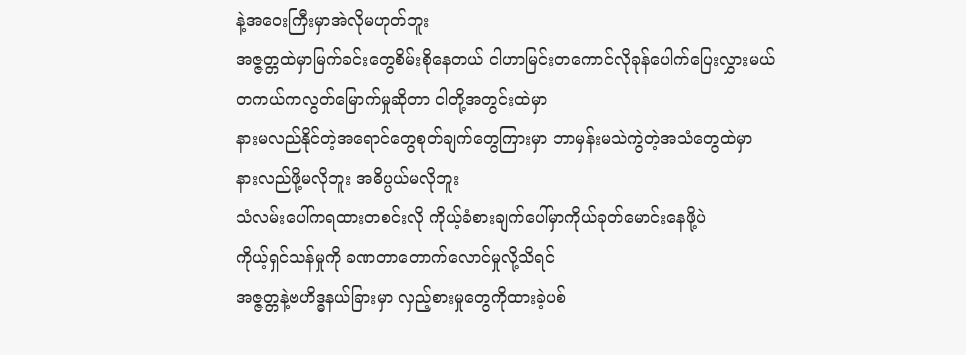နဲ့အဝေးကြီးမှာအဲလိုမဟုတ်ဘူး
အဇ္ဇတ္တထဲမှာမြက်ခင်းတွေစိမ်းစိုနေတယ် ငါဟာမြင်းတကောင်လိုခုန်ပေါက်ပြေးလွှားမယ်
တကယ်ကလွတ်မြောက်မှုဆိုတာ ငါတို့အတွင်းထဲမှာ
နားမလည်နိုင်တဲ့အရောင်တွေစုတ်ချက်တွေကြားမှာ ဘာမှန်းမသဲကွဲတဲ့အသံတွေထဲမှာ
နားလည်ဖို့မလိုဘူး အဓိပ္ပယ်မလိုဘူး
သံလမ်းပေါ်ကရထားတစင်းလို ကိုယ့်ခံစားချက်ပေါ်မှာကိုယ်ခုတ်မောင်းနေဖို့ပဲ
ကိုယ့်ရှင်သန်မှုကို ခဏတာတောက်လောင်မှုလို့သိရင်
အဇ္ဇတ္တနဲ့ဗဟိဒ္ဓနယ်ခြားမှာ လှည့်စားမှုတွေကိုထားခဲ့ပစ်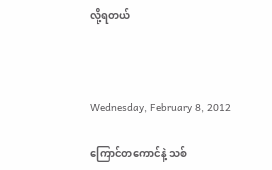လို့ရတယ်



Wednesday, February 8, 2012

ကြောင်တကောင်နဲ့ သစ်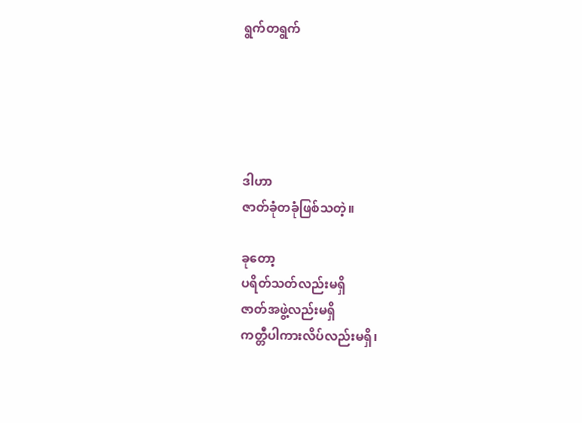ရွက်တရွက်





ဒါဟာ
ဇာတ်ခုံတခုံဖြစ်သတဲ့။

ခုတော့
ပရိတ်သတ်လည်းမရှိ
ဇာတ်အဖွဲ့လည်းမရှိ
ကတ္တီပါကားလိပ်လည်းမရှိ၊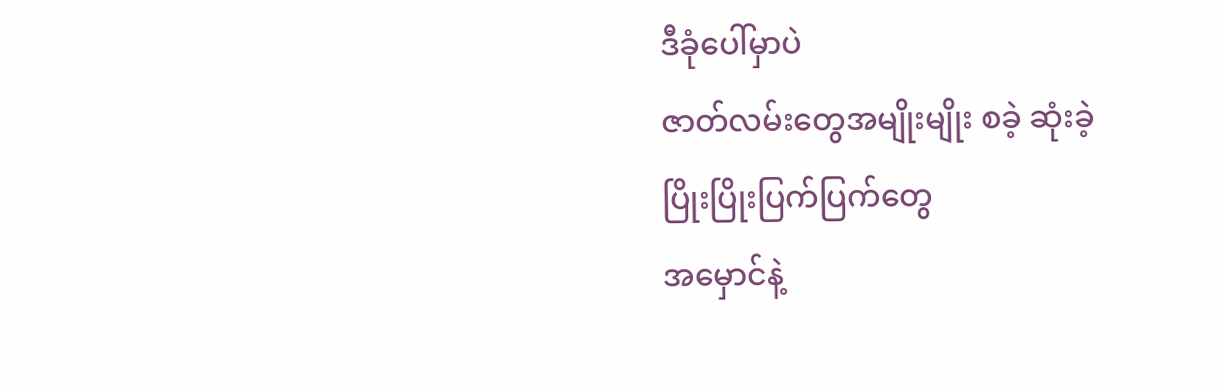ဒီခုံပေါ်မှာပဲ
ဇာတ်လမ်းတွေအမျိုးမျိုး စခဲ့ ဆုံးခဲ့
ပြိုးပြိုးပြက်ပြက်တွေ
အမှောင်နဲ့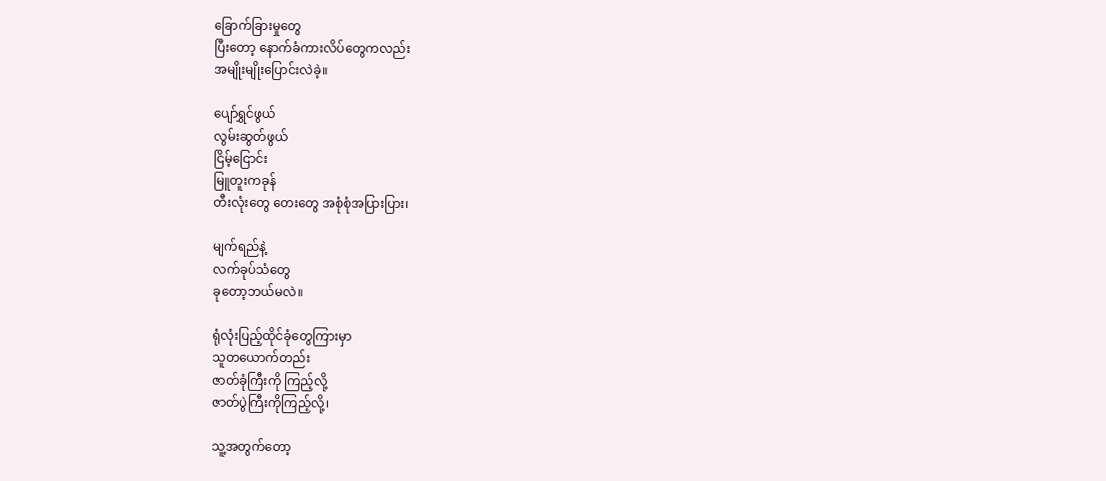ခြောက်ခြားမှုတွေ
ပြီးတော့ နောက်ခံကားလိပ်တွေကလည်း
အမျိုးမျိုးပြောင်းလဲခဲ့။

ပျော်ရွှင်ဖွယ်
လွမ်းဆွတ်ဖွယ်
ငြိမ့်ငြောင်း
မြူတူးကခုန်
တီးလုံးတွေ တေးတွေ အစုံစုံအပြားပြား၊

မျက်ရည်နဲ့
လက်ခုပ်သံတွေ
ခုတော့ဘယ်မလဲ။

ရုံလုံးပြည့်ထိုင်ခုံတွေကြားမှာ
သူတယောက်တည်း
ဇာတ်ခုံကြီးကို ကြည့်လို့
ဇာတ်ပွဲကြီးကိုကြည့်လို့၊

သူ့အတွက်တော့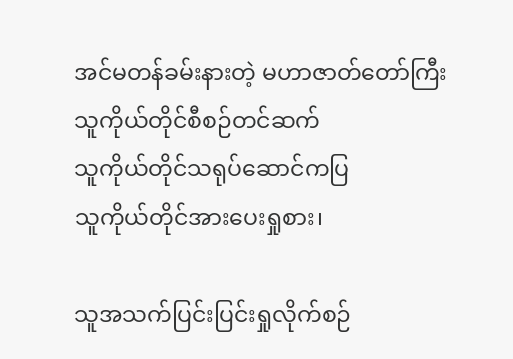အင်မတန်ခမ်းနားတဲ့ မဟာဇာတ်တော်ကြီး
သူကိုယ်တိုင်စီစဉ်တင်ဆက်
သူကိုယ်တိုင်သရုပ်ဆောင်ကပြ
သူကိုယ်တိုင်အားပေးရှုစား၊

သူအသက်ပြင်းပြင်းရှုလိုက်စဉ်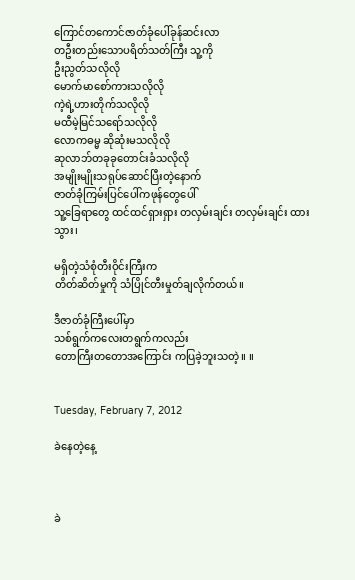ကြောင်တကောင်ဇာတ်ခုံပေါ်ခုန်ဆင်းလာ
တဦးတည်းသောပရိတ်သတ်ကြီး သူ့ကို
ဦးညွတ်သလိုလို
မောက်မာစော်ကားသလိုလို
ကဲ့ရဲ့ဟားတိုက်သလိုလို
မထီမဲ့မြင်သရော်သလိုလို
လောကဓမ္မ ဆိုဆုံးမသလိုလို
ဆုလာဘ်တခုခုတောင်းခံသလိုလို
အမျိုးမျိုးသရုပ်ဆောင်ပြီးတဲ့နောက်
ဇာတ်ခုံကြမ်းပြင်ပေါ်ကဖုန်တွေပေါ်
သူ့ခြေရာတွေ ထင်ထင်ရှားရှား တလှမ်းချင်း တလှမ်းချင်း ထားသွား၊

မရှိတဲ့သံစုံတီးဝိုင်းကြီးက
တိတ်ဆိတ်မှုကို သံပြိုင်တီးမှုတ်ချလိုက်တယ်။

ဒီဇာတ်ခုံကြီးပေါ်မှာ
သစ်ရွက်ကလေးတရွက်ကလည်း
တောကြီးတတောအကြောင်း ကပြခဲ့ဘူးသတဲ့။ ။


Tuesday, February 7, 2012

ခဲနေတဲ့နေ့



ခဲ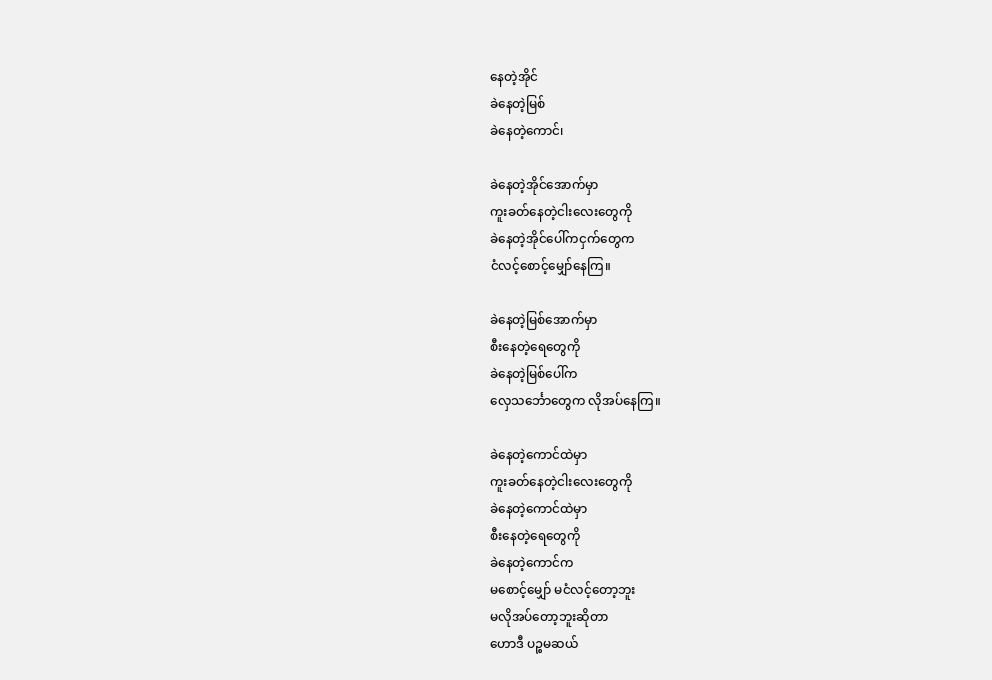နေတဲ့အိုင်
ခဲနေတဲ့မြစ်
ခဲနေတဲ့ကောင်၊

ခဲနေတဲ့အိုင်အောက်မှာ
ကူးခတ်နေတဲ့ငါးလေးတွေကို
ခဲနေတဲ့အိုင်ပေါ်ကငှက်တွေက
ငံလင့်စောင့်မျှော်နေကြ။

ခဲနေတဲ့မြစ်အောက်မှာ
စီးနေတဲ့ရေတွေကို
ခဲနေတဲ့မြစ်ပေါ်က
လှေသင်္ဘောတွေက လိုအပ်နေကြ။

ခဲနေတဲ့ကောင်ထဲမှာ
ကူးခတ်နေတဲ့ငါးလေးတွေကို
ခဲနေတဲ့ကောင်ထဲမှာ
စီးနေတဲ့ရေတွေကို
ခဲနေတဲ့ကောင်က
မစောင့်မျှော် မငံလင့်တော့ဘူး
မလိုအပ်တော့ဘူးဆိုတာ
ဟောဒီ ပဉ္စမဆယ်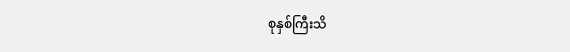စုနှစ်ကြီးသိ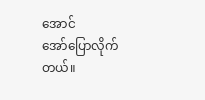အောင်
အော်ပြောလိုက်တယ်။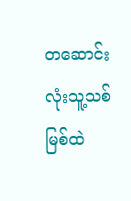တဆောင်းလုံးသူ့သစ်မြစ်ထဲ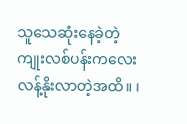သူသေဆုံးနေခဲ့တဲ့
ကျုးလစ်ပန်းကလေး
လန့်နိုးလာတဲ့အထိ။ ၊